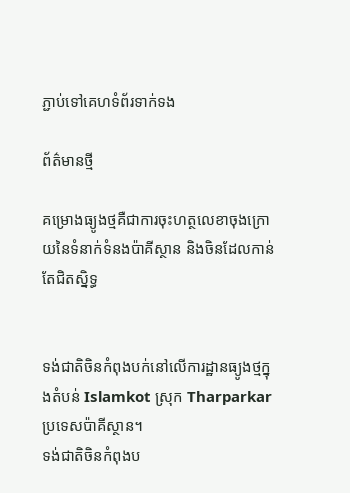ភ្ជាប់ទៅគេហទំព័រទាក់ទង

ព័ត៌មានថ្មី

គម្រោងធ្យូងថ្មគឺជាការចុះហត្ថលេខាចុងក្រោយនៃទំនាក់ទំនងប៉ាគីស្ថាន និងចិនដែលកាន់តែជិតស្និទ្ធ


ទង់ជាតិចិនកំពុងបក់នៅលើការដ្ឋានធ្យូងថ្មក្នុងតំបន់ Islamkot ស្រុក Tharparkar ប្រទេសប៉ាគីស្ថាន។
ទង់ជាតិចិនកំពុងប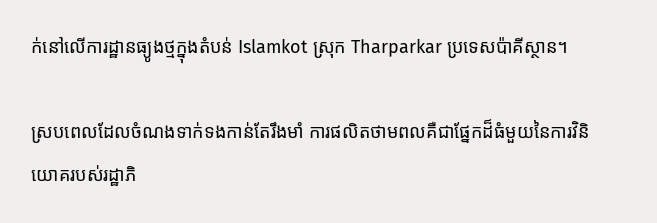ក់នៅលើការដ្ឋានធ្យូងថ្មក្នុងតំបន់ Islamkot ស្រុក Tharparkar ប្រទេសប៉ាគីស្ថាន។

ស្របពេលដែលចំណងទាក់ទងកាន់តែរឹងមាំ ការផលិតថាមពលគឺជាផ្នែកដ៏ធំមួយនៃការវិនិយោគរបស់រដ្ឋាភិ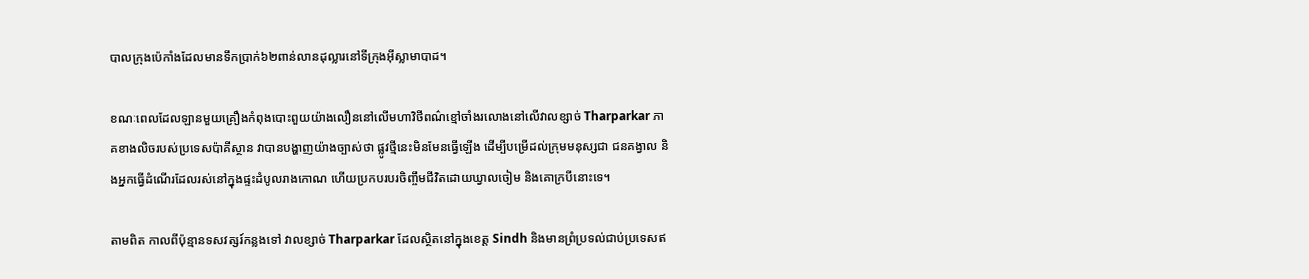បាលក្រុងប៉េកាំងដែលមានទឹកប្រាក់៦២ពាន់លានដុល្លារនៅទីក្រុងអ៊ីស្លាមាបាដ។

ខណៈពេលដែលឡានមួយគ្រឿងកំពុងបោះពួយយ៉ាងលឿននៅលើមហាវិថីពណ៌ខ្មៅចាំងរលោងនៅលើវាលខ្សាច់ Tharparkar ភាគខាងលិចរបស់ប្រទេសប៉ាគីស្ថាន វាបានបង្ហាញយ៉ាងច្បាស់ថា ផ្លូវថ្មីនេះមិនមែនធ្វើឡើង ដើម្បីបម្រើដល់ក្រុមមនុស្សជា ជនគង្វាល និងអ្នកធ្វើដំណើរដែលរស់នៅក្នុងផ្ទះដំបូលរាងកោណ ហើយប្រកបរបរចិញ្ចឹមជីវិតដោយឃ្វាលចៀម និងគោក្របីនោះទេ។

តាមពិត កាលពីប៉ុន្មានទសវត្សរ៍កន្លងទៅ វាលខ្សាច់ Tharparkar ដែលស្ថិតនៅក្នុងខេត្ត Sindh និងមានព្រំប្រទល់ជាប់ប្រទេសឥ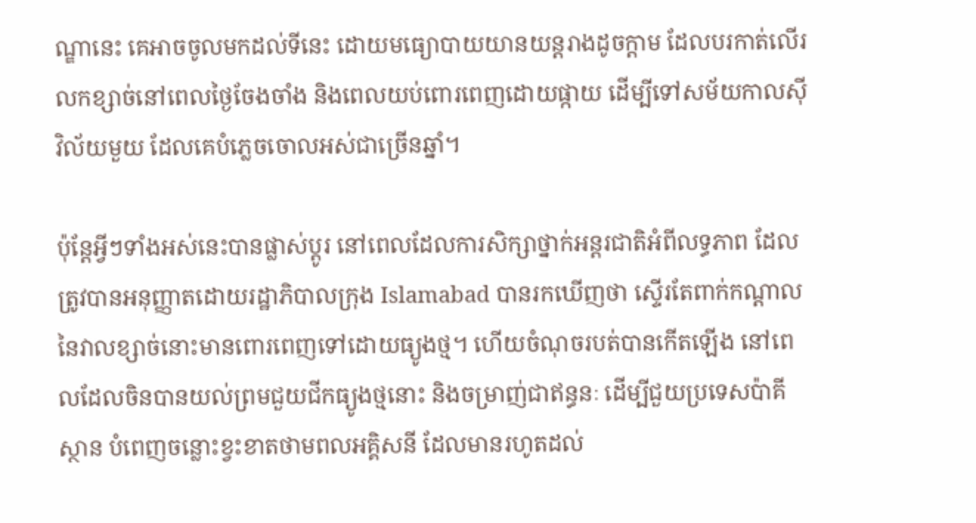ណ្ឌានេះ គេអាចចូលមកដល់ទីនេះ ដោយមធ្យោបាយយានយន្តរាងដូចក្ដាម ដែលបរកាត់លើរលកខ្សាច់នៅពេលថ្ងៃចែងចាំង និងពេលយប់ពោរពេញដោយផ្កាយ ដើម្បីទៅសម័យកាលស៊ីវិល័យមួយ ដែលគេបំភ្លេចចោលអស់ជាច្រើនឆ្នាំ។

ប៉ុន្តែអ្វីៗទាំងអស់នេះបានផ្លាស់ប្តូរ នៅពេលដែលការសិក្សាថ្នាក់អន្តរជាតិអំពីលទ្ធភាព ដែលត្រូវបានអនុញ្ញាតដោយរដ្ឋាភិបាលក្រុង Islamabad បានរកឃើញថា ស្ទើរតែពាក់កណ្ដាលនៃវាលខ្សាច់នោះមានពោរពេញទៅដោយធ្យូងថ្ម។ ហើយចំណុចរបត់បានកើតឡើង នៅពេលដែលចិនបានយល់ព្រមជួយជីកធ្យូងថ្មនោះ និងចម្រាញ់ជាឥន្ធនៈ ដើម្បីជួយប្រទេសប៉ាគីស្ថាន បំពេញចន្លោះខ្វះខាតថាមពលអគ្គិសនី ដែលមានរហូតដល់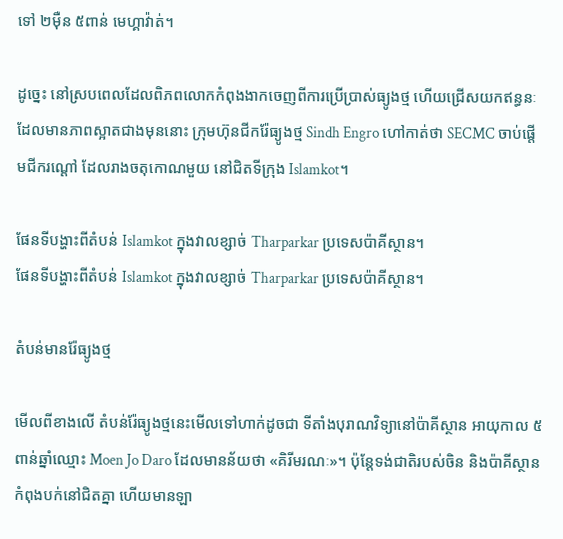ទៅ ២ម៉ឺន ៥ពាន់ មេហ្គាវ៉ាត់។

ដូច្នេះ នៅស្របពេលដែលពិភពលោកកំពុងងាកចេញពីការប្រើប្រាស់ធ្យូងថ្ម ហើយជ្រើសយកឥន្ធនៈ ដែលមានភាពស្អាតជាងមុននោះ ក្រុមហ៊ុនជីករ៉ែធ្យូងថ្ម Sindh Engro ហៅកាត់ថា SECMC ចាប់ផ្តើមជីករណ្តៅ ដែលរាងចតុកោណមួយ នៅជិតទីក្រុង Islamkot។

ផែនទីបង្ហាះពីតំបន់ Islamkot ក្នុងវាលខ្សាច់ Tharparkar ប្រទេសប៉ាគីស្ថាន។
ផែនទីបង្ហាះពីតំបន់ Islamkot ក្នុងវាលខ្សាច់ Tharparkar ប្រទេសប៉ាគីស្ថាន។

តំបន់មានរ៉ែធ្យូងថ្ម

មើលពីខាងលើ តំបន់រ៉ែធ្យូងថ្មនេះមើលទៅហាក់ដូចជា ទីតាំងបុរាណវិទ្យានៅប៉ាគីស្ថាន អាយុកាល ៥ ពាន់ឆ្នាំឈ្មោះ Moen Jo Daro ដែលមានន័យថា «គិរីមរណៈ»។ ប៉ុន្តែទង់ជាតិរបស់ចិន និងប៉ាគីស្ថានកំពុងបក់នៅជិតគ្នា ហើយមានឡា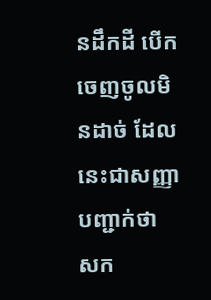នដឹកដី បើកចេញចូលមិនដាច់ ដែលនេះជាសញ្ញាបញ្ជាក់ថា សក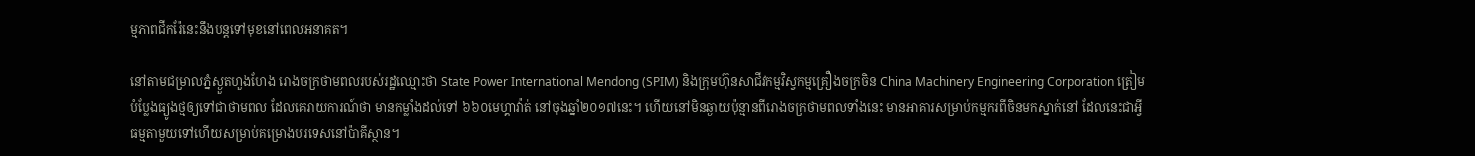ម្មភាពជីករ៉ែនេះនឹងបន្តទៅមុខនៅពេលអនាគត។

នៅតាមជម្រាលភ្នំស្ងួតហួងហែង រោងចក្រថាមពលរបស់រដ្ឋឈ្មោះថា State Power International Mendong (SPIM) និងក្រុមហ៊ុនសាជីវកម្មវិស្វកម្មគ្រឿងចក្រចិន China Machinery Engineering Corporation ត្រៀមបំប្លែងធ្យូងថ្មឲ្យទៅជាថាមពល ដែលគេរាយការណ៍ថា មានកម្លាំងដល់ទៅ ៦៦០មេហ្គាវ៉ាត់ នៅចុងឆ្នាំ២០១៧នេះ។ ហើយនៅមិនឆ្ងាយប៉ុន្មានពីរោងចក្រថាមពលទាំងនេះ មានអាគារសម្រាប់កម្មករពីចិនមកស្នាក់នៅ ដែលនេះជាអ្វីធម្មតាមួយទៅហើយសម្រាប់គម្រោងបរទេសនៅប៉ាគីស្ថាន។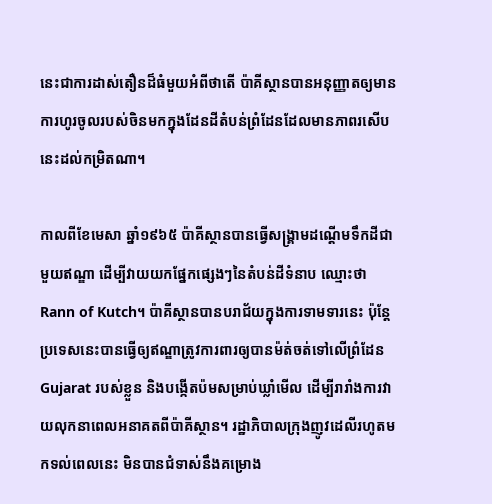នេះជាការដាស់តឿនដ៏ធំមួយអំពីថាតើ ប៉ាគីស្ថានបានអនុញ្ញាតឲ្យមានការហូរចូលរបស់ចិនមកក្នុងដែនដីតំបន់ព្រំដែនដែលមានភាពរសើបនេះដល់កម្រិតណា។

កាលពីខែមេសា ឆ្នាំ១៩៦៥ ប៉ាគីស្ថានបានធ្វើសង្គ្រាមដណ្ដើមទឹកដីជាមួយឥណ្ឌា ដើម្បីវាយយកផ្នែកផ្សេងៗនៃតំបន់ដីទំនាប ឈ្មោះថា Rann of Kutch។ ប៉ាគីស្ថានបានបរាជ័យក្នុងការទាមទារនេះ ប៉ុន្តែប្រទេសនេះបានធ្វើឲ្យឥណ្ឌាត្រូវការពារឲ្យបានម៉ត់ចត់ទៅលើព្រំដែន Gujarat របស់ខ្លួន និងបង្កើតប៉មសម្រាប់ឃ្លាំមើល ដើម្បីរារាំងការវាយលុកនាពេលអនាគតពីប៉ាគីស្ថាន។ រដ្ឋាភិបាលក្រុងញូវដេលីរហូតមកទល់ពេលនេះ មិនបានជំទាស់នឹងគម្រោង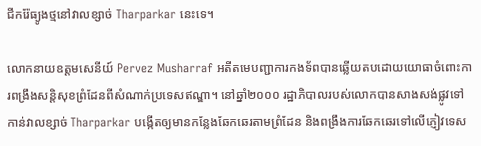ជីករ៉ែធ្យូងថ្មនៅវាលខ្សាច់ Tharparkar នេះទេ។

លោកនាយឧត្តមសេនីយ៍ Pervez Musharraf អតីតមេបញ្ជាការកងទ័ពបានឆ្លើយតបដោយយោធាចំពោះការពង្រឹងសន្តិសុខព្រំដែនពីសំណាក់ប្រទេសឥណ្ឌា។ នៅឆ្នាំ២០០០ រដ្ឋាភិបាលរបស់លោកបានសាងសង់ផ្លូវទៅកាន់វាលខ្សាច់ Tharparkar បង្កើតឲ្យមានកន្លែងឆែកឆេរតាមព្រំដែន និងពង្រឹងការឆែកឆេរទៅលើភ្ញៀវទេស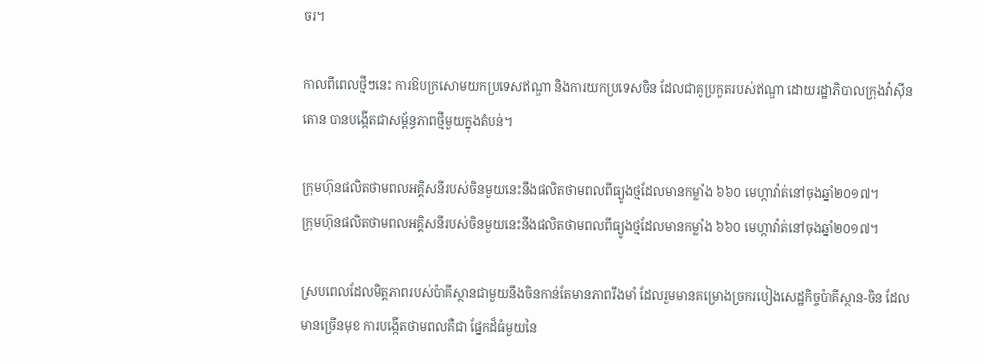ចរ។

កាលពីពេលថ្មីៗនេះ ការឱបក្រសោមយកប្រទេសឥណ្ឌា និងការយកប្រទេសចិន ដែលជាគូប្រកួតរបស់ឥណ្ឌា ដោយរដ្ឋាភិបាលក្រុងវ៉ាស៊ីនតោន បានបង្កើតជាសម្ព័ន្ធភាពថ្មីមួយក្នុងតំបន់។

ក្រុមហ៊ុនផលិតថាមពលអគ្គិសនីរបស់ចិនមួយនេះនឹងផលិតថាមពលពីធ្យូងថ្មដែលមានកម្លាំង ៦៦០ មេហ្កាវ៉ាត់នៅចុងឆ្នាំ២០១៧។
ក្រុមហ៊ុនផលិតថាមពលអគ្គិសនីរបស់ចិនមួយនេះនឹងផលិតថាមពលពីធ្យូងថ្មដែលមានកម្លាំង ៦៦០ មេហ្កាវ៉ាត់នៅចុងឆ្នាំ២០១៧។

ស្របពេលដែលមិត្តភាពរបស់ប៉ាគីស្ថានជាមួយនឹងចិនកាន់តែមានភាពរឹងមាំ ដែលរួមមានគម្រោងច្រករបៀងសេដ្ឋកិច្ចប៉ាគីស្ថាន-ចិន ដែលមានច្រើនមុខ ការបង្កើតថាមពលគឺជា ផ្នែកដ៏ធំមួយនៃ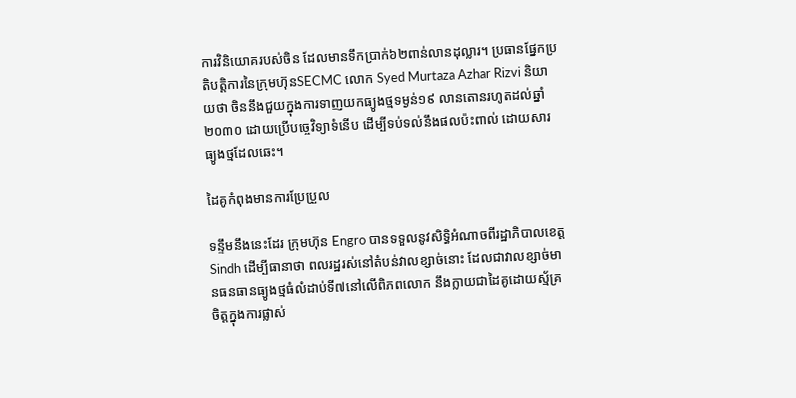ការវិនិយោគរបស់ចិន ដែលមានទឹកប្រាក់៦២ពាន់លានដុល្លារ។ ប្រធានផ្នែកប្រតិបត្តិការនៃក្រុមហ៊ុនSECMC លោក Syed Murtaza Azhar Rizvi និយាយថា ចិននឹងជួយក្នុងការទាញយកធ្យូងថ្មទម្ងន់១៩ លានតោនរហូតដល់ឆ្នាំ២០៣០ ដោយប្រើបច្ចេវិទ្យាទំនើប ដើម្បីទប់ទល់នឹងផលប៉ះពាល់ ដោយសារធ្យូងថ្មដែលឆេះ។

ដៃគូកំពុងមានការប្រែប្រួល

ទន្ទឹមនឹងនេះដែរ ក្រុមហ៊ុន Engro បានទទួលនូវសិទ្ធិអំណាចពីរដ្ឋាភិបាលខេត្ត Sindh ដើម្បីធានាថា ពលរដ្ឋរស់នៅតំបន់វាលខ្សាច់នោះ ដែលជាវាលខ្សាច់មានធនធានធ្យូងថ្មធំលំដាប់ទី៧នៅលើពិភពលោក នឹងក្លាយជាដៃគូដោយស្ម័គ្រចិត្តក្នុងការផ្លាស់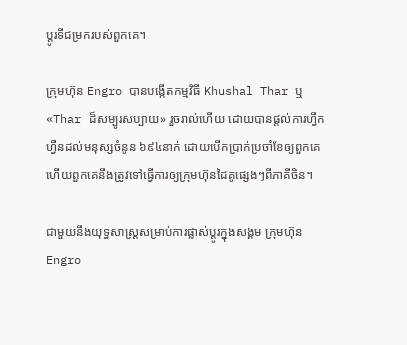ប្តូរទីជម្រករបស់ពួកគេ។

ក្រុមហ៊ុន Engro បានបង្កើតកម្មវិធី Khushal Thar ឬ «Thar ដ៏សម្បូរសប្បាយ» រួចរាល់ហើយ ដោយបានផ្តល់ការហ្វឹកហ្វឺនដល់មនុស្សចំនូន ៦៩៤នាក់ ដោយបើកប្រាក់ប្រចាំខែឲ្យពួកគេ ហើយពួកគេនឹងត្រូវទៅធ្វើការឲ្យក្រុមហ៊ុនដៃគូផ្សេងៗពីភាគីចិន។

ជាមួយនឹងយុទ្ធសាស្ត្រសម្រាប់ការផ្លាស់ប្តូរក្នុងសង្គម ក្រុមហ៊ុន Engro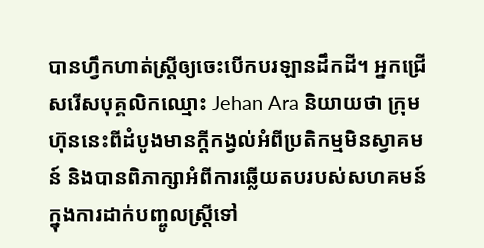បានហ្វឹកហាត់ស្ត្រីឲ្យចេះបើកបរឡានដឹកដី។ អ្នកជ្រើសរើសបុគ្គលិកឈ្មោះ Jehan Ara និយាយថា ក្រុមហ៊ុននេះពីដំបូងមានក្តីកង្វល់អំពីប្រតិកម្មមិនស្វាគមន៍ និងបានពិភាក្សាអំពីការឆ្លើយតបរបស់សហគមន៍ក្នុងការដាក់បញ្ចូលស្ត្រីទៅ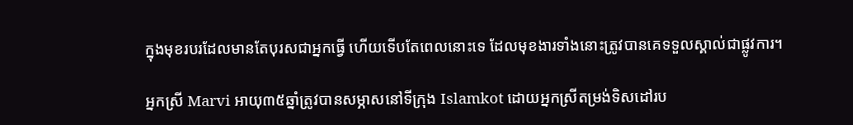ក្នុងមុខរបរដែលមានតែបុរសជាអ្នកធ្វើ ហើយទើបតែពេលនោះទេ ដែលមុខងារទាំងនោះត្រូវបានគេទទួលស្គាល់ជាផ្លូវការ។

អ្នកស្រី Marvi អាយុ៣៥ឆ្នាំត្រូវបានសម្ភាសនៅទីក្រុង Islamkot ដោយអ្នកស្រីតម្រង់ទិសដៅរប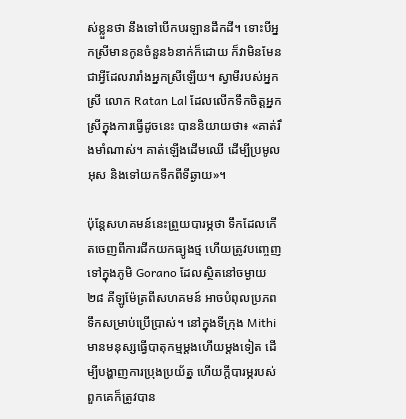ស់ខ្លួនថា នឹងទៅបើកបរឡានដឹកដី។ ទោះបីអ្នកស្រីមានកូនចំនួន៦នាក់ក៏ដោយ ក៏វាមិនមែនជាអ្វីដែលរារាំងអ្នកស្រីឡើយ។ ស្វាមីរបស់អ្នកស្រី លោក Ratan Lal ដែលលើកទឹកចិត្តអ្នកស្រីក្នុងការធ្វើដូចនេះ បាននិយាយថា៖ «គាត់រឹងមាំណាស់។ គាត់ឡើងដើមឈើ ដើម្បីប្រមូលអុស និងទៅយកទឹកពីទីឆ្ងាយ»។

ប៉ុន្តែសហគមន៍នេះព្រួយបារម្ភថា ទឹកដែលកើតចេញពីការជីកយកធ្យូងថ្ម ហើយត្រូវបញ្ចេញទៅក្នុងភូមិ Gorano ដែលស្ថិតនៅចម្ងាយ ២៨ គីឡូម៉ែត្រពីសហគមន៍ អាចបំពុលប្រភពទឹកសម្រាប់ប្រើប្រាស់។ នៅក្នុងទីក្រុង Mithi មានមនុស្សធ្វើបាតុកម្មម្តងហើយម្តងទៀត ដើម្បីបង្ហាញការប្រុងប្រយ័ត្ន ហើយក្តីបារម្ភរបស់ពួកគេក៏ត្រូវបាន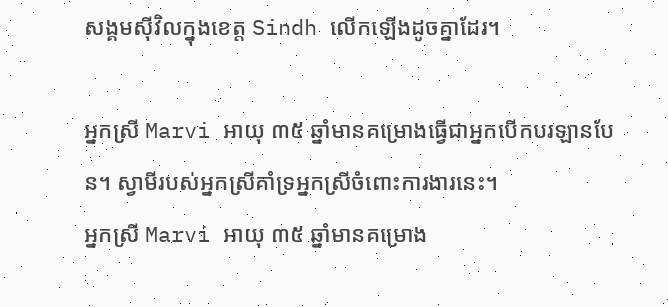សង្គមស៊ីវិលក្នុងខេត្ត Sindh លើកឡើងដូចគ្នាដែរ។

អ្នកស្រី Marvi អាយុ ៣៥ ឆ្នាំមានគម្រោងធ្វើជាអ្នកបើកបរឡានបែន។ ស្វាមីរបស់អ្នកស្រីគាំទ្រអ្នកស្រីចំពោះការងារនេះ។
អ្នកស្រី Marvi អាយុ ៣៥ ឆ្នាំមានគម្រោង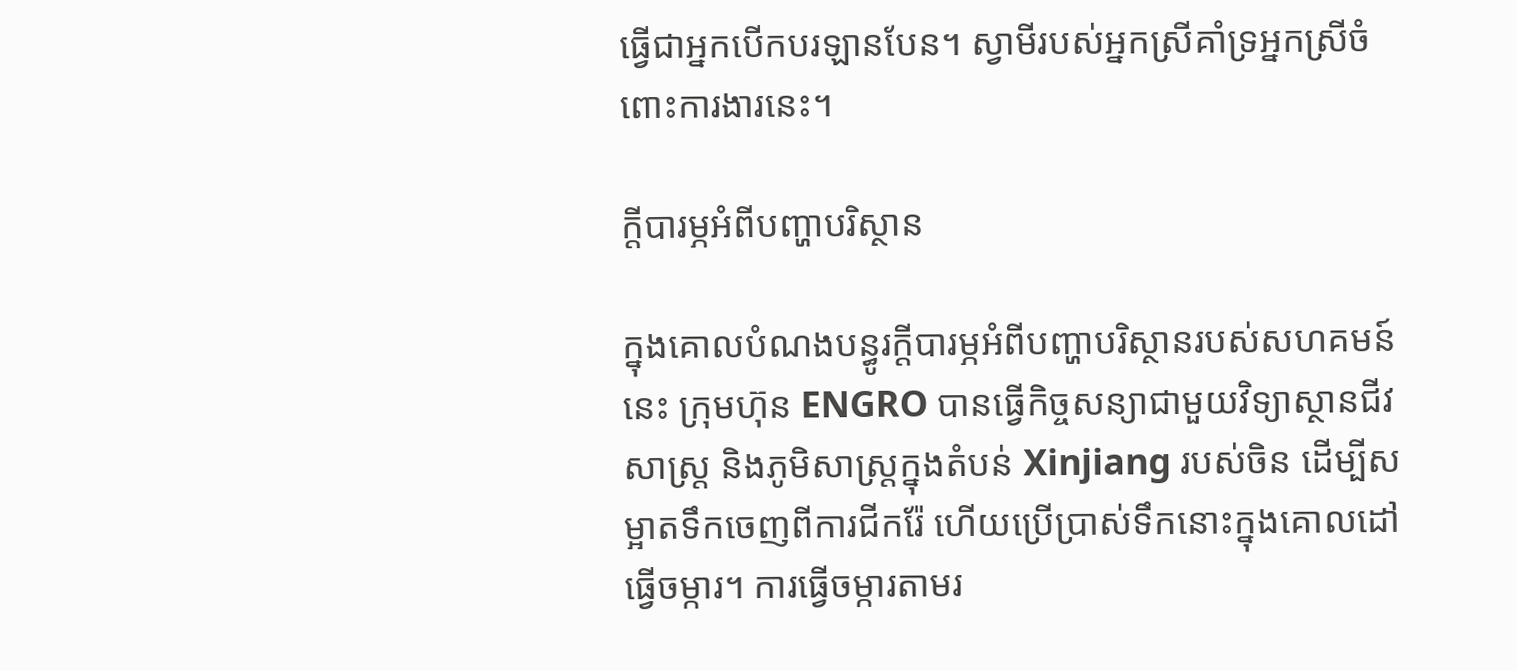ធ្វើជាអ្នកបើកបរឡានបែន។ ស្វាមីរបស់អ្នកស្រីគាំទ្រអ្នកស្រីចំពោះការងារនេះ។

ក្តីបារម្ភអំពីបញ្ហាបរិស្ថាន

ក្នុងគោលបំណងបន្ធូរក្ដីបារម្ភអំពីបញ្ហាបរិស្ថានរបស់សហគមន៍នេះ ក្រុមហ៊ុន ENGRO បានធ្វើកិច្ចសន្យាជាមួយវិទ្យាស្ថានជីវសាស្ត្រ និងភូមិសាស្ត្រក្នុងតំបន់ Xinjiang របស់ចិន ដើម្បីសម្អាតទឹកចេញពីការជីករ៉ែ ហើយប្រើប្រាស់ទឹកនោះក្នុងគោលដៅធ្វើចម្ការ។ ការធ្វើចម្ការតាមរ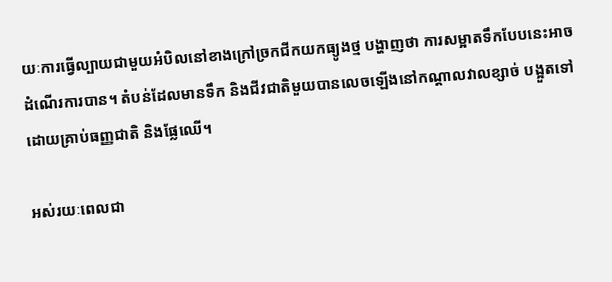យៈការធ្វើល្បាយជាមួយអំបិលនៅខាងក្រៅច្រកជីកយកធ្យូងថ្ម បង្ហាញថា ការសម្អាតទឹកបែបនេះអាចដំណើរការបាន។ តំបន់ដែលមានទឹក និងជីវជាតិមួយបានលេចឡើងនៅកណ្ដាលវាលខ្សាច់ បង្អួតទៅដោយគ្រាប់ធញ្ញជាតិ និងផ្លែឈើ។

អស់រយៈពេលជា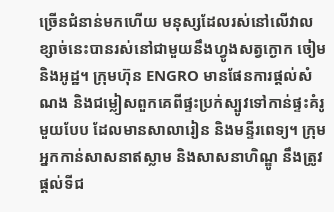ច្រើនជំនាន់មកហើយ មនុស្សដែលរស់នៅលើវាលខ្សាច់នេះបានរស់នៅជាមួយនឹងហ្វូងសត្វក្ងោក ចៀម និងអូដ្ឋ។ ក្រុមហ៊ុន ENGRO មានផែនការផ្តល់សំណង និងជម្លៀសពួកគេពីផ្ទះប្រក់ស្បូវទៅកាន់ផ្ទះគំរូមួយបែប ដែលមានសាលារៀន និងមន្ទីរពេទ្យ។ ក្រុមអ្នកកាន់សាសនាឥស្លាម និងសាសនាហិណ្ឌូ នឹងត្រូវផ្តល់ទីជ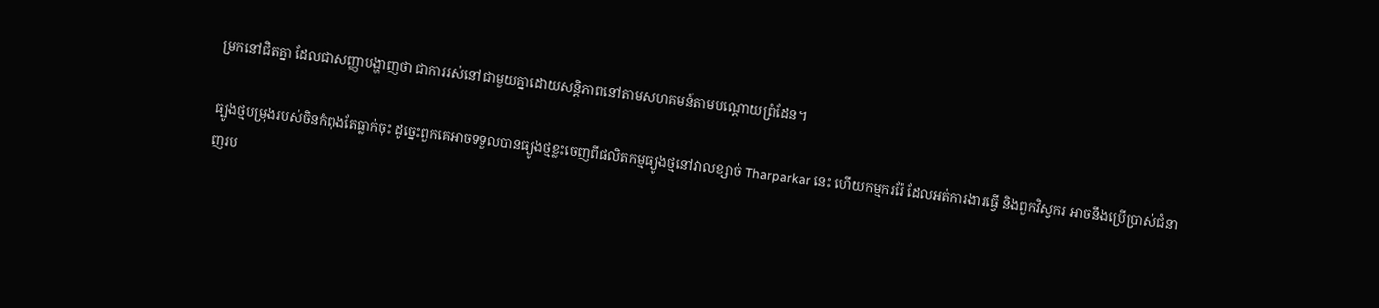ម្រកនៅជិតគ្នា ដែលជាសញ្ញាបង្ហាញថា ជាការរស់នៅជាមួយគ្នាដោយសន្តិភាពនៅតាមសហគមន៍តាមបណ្តោយព្រំដែន។

ធ្បូងថ្មបម្រុងរបស់ចិនកំពុងតែធ្លាក់ចុះ ដូច្នេះពួកគេអាចទទួលបានធ្យូងថ្មខ្លះចេញពីផលិតកម្មធ្យូងថ្មនៅវាលខ្សាច់ Tharparkar នេះ ហើយកម្មកររ៉ែ ដែលអត់ការងារធ្វើ និងពួកវិស្វករ អាចនឹងប្រើប្រាស់ជំនាញរប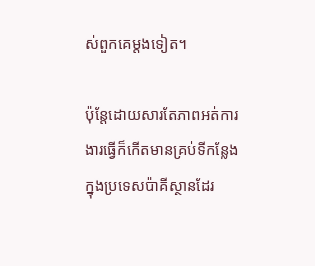ស់ពួកគេម្តងទៀត។

ប៉ុន្តែដោយសារតែភាពអត់ការងារធ្វើក៏កើតមានគ្រប់ទីកន្លែងក្នុងប្រទេសប៉ាគីស្ថានដែរ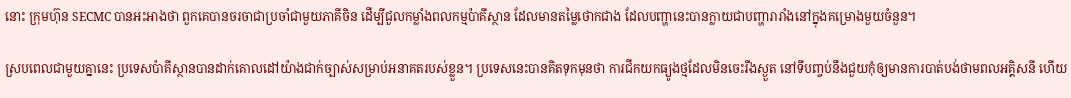នោះ ក្រុមហ៊ុន SECMC បានអះអាងថា ពួកគេបានចរចាជាប្រចាំជាមួយភាគីចិន ដើម្បីជួលកម្លាំងពលកម្មប៉ាគីស្ថាន ដែលមានតម្លៃថោកជាង ដែលបញ្ហានេះបានក្លាយជាបញ្ហារារាំងនៅក្នុងគម្រោងមួយចំនួន។

ស្របពេលជាមួយគ្នានេះ ប្រទេសប៉ាគីស្ថានបានដាក់គោលដៅយ៉ាងជាក់ច្បាស់សម្រាប់អនាគតរបស់ខ្លួន។ ប្រទេសនេះបានគិតទុកមុនថា ការជីកយកធ្យូងថ្មដែលមិនចេះរីងស្ងួត នៅទីបញ្ចប់នឹងជួយកុំឲ្យមានការបាត់បង់ថាមពលអគ្គិសនី ហើយ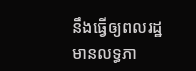នឹងធ្វើឲ្យពលរដ្ឋមានលទ្ធភា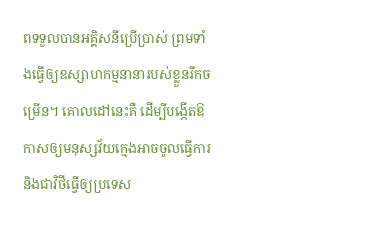ពទទួលបានអគ្គិសនីប្រើប្រាស់ ព្រមទាំងធ្វើឲ្យឧស្សាហកម្មនានារបស់ខ្លួនរីកចម្រើន។ គោលដៅនេះគឺ ដើម្បីបង្កើតឱកាសឲ្យមនុស្សវ័យក្មេងអាចចូលធ្វើការ និងជាវិថីធ្វើឲ្យប្រទេស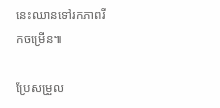នេះឈានទៅរកភាពរីកចម្រើន៕

ប្រែសម្រួល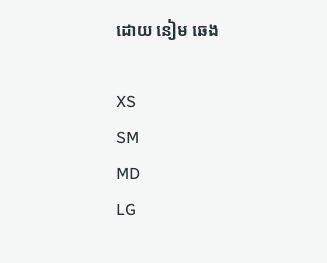ដោយ នៀម ឆេង

XS
SM
MD
LG